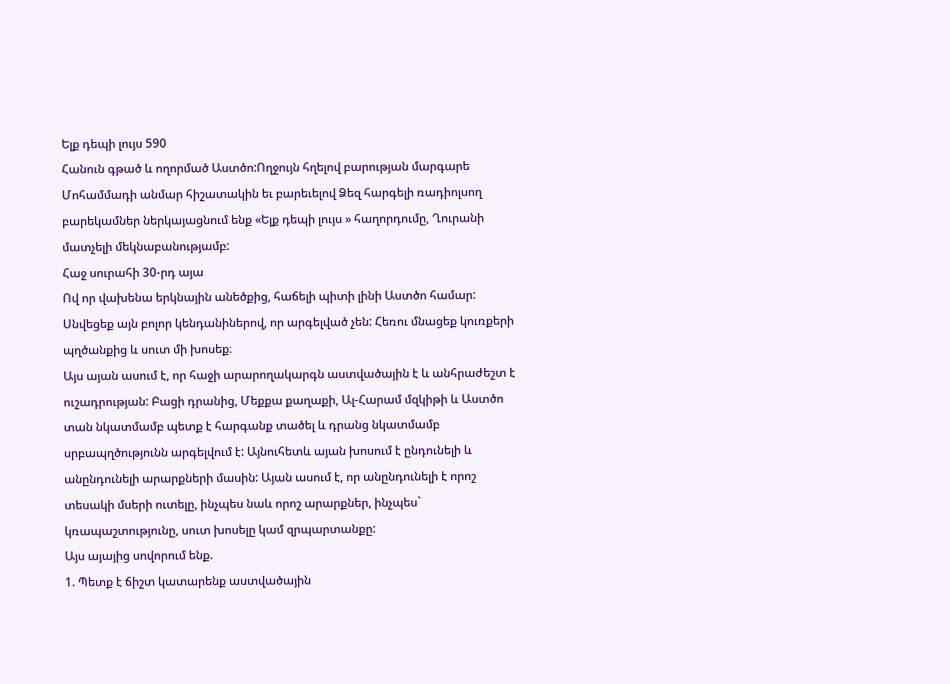Ելք դեպի լույս 590
Հանուն գթած և ողորմած Աստծո:Ողջույն հղելով բարության մարգարե Մոհամմադի անմար հիշատակին եւ բարեւելով Ձեզ հարգելի ռադիոլսող բարեկամներ ներկայացնում ենք «Ելք դեպի լույս » հաղորդումը, Ղուրանի մատչելի մեկնաբանությամբ:
Հաջ սուրահի 30-րդ այա
Ով որ վախենա երկնային անեծքից, հաճելի պիտի լինի Աստծո համար: Սնվեցեք այն բոլոր կենդանիներով, որ արգելված չեն: Հեռու մնացեք կուռքերի պղծանքից և սուտ մի խոսեք։
Այս այան ասում է, որ հաջի արարողակարգն աստվածային է և անհրաժեշտ է ուշադրության: Բացի դրանից, Մեքքա քաղաքի, Ալ-Հարամ մզկիթի և Աստծո տան նկատմամբ պետք է հարգանք տածել և դրանց նկատմամբ սրբապղծությունն արգելվում է: Այնուհետև այան խոսում է ընդունելի և անընդունելի արարքների մասին: Այան ասում է, որ անընդունելի է որոշ տեսակի մսերի ուտելը, ինչպես նաև որոշ արարքներ, ինչպես` կռապաշտությունը, սուտ խոսելը կամ զրպարտանքը:
Այս այայից սովորում ենք.
1. Պետք է ճիշտ կատարենք աստվածային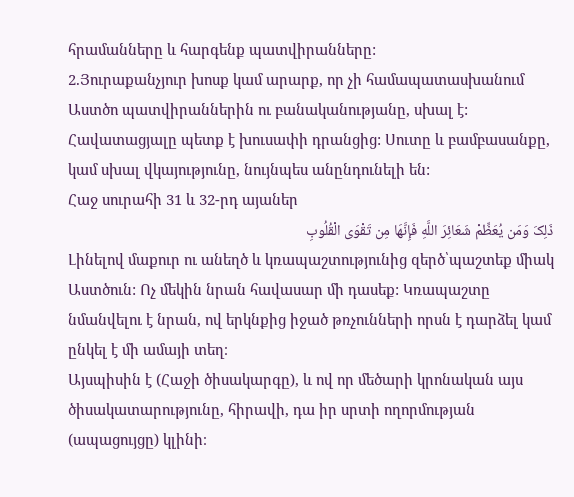հրամանները և հարգենք պատվիրանները:
2.Յուրաքանչյուր խոսք կամ արարք, որ չի համապատասխանում Աստծո պատվիրաններին ու բանականությանը, սխալ է: Հավատացյալը պետք է խուսափի դրանցից: Սուտը և բամբասանքը, կամ սխալ վկայությունը, նույնպես անընդունելի են:
Հաջ սուրահի 31 և 32-րդ այաներ
ذَلِکَ وَمَن یُعَظِّمْ شَعَائِرَ اللَّهِ فَإِنَّهَا مِن تَقْوَى الْقُلُوبِ
Լինելով մաքուր ու անեղծ և կռապաշտությունից զերծ՝պաշտեք միակ Աստծուն: Ոչ մեկին նրան հավասար մի դասեք: Կռապաշտը նմանվելու է նրան, ով երկնքից իջած թռչունների որսն է դարձել կամ ընկել է մի ամայի տեղ։
Այսպիսին է (Հաջի ծիսակարգը), և ով որ մեծարի կրոնական այս ծիսակատարությունը, հիրավի, դա իր սրտի ողորմության (ապացույցը) կլինի։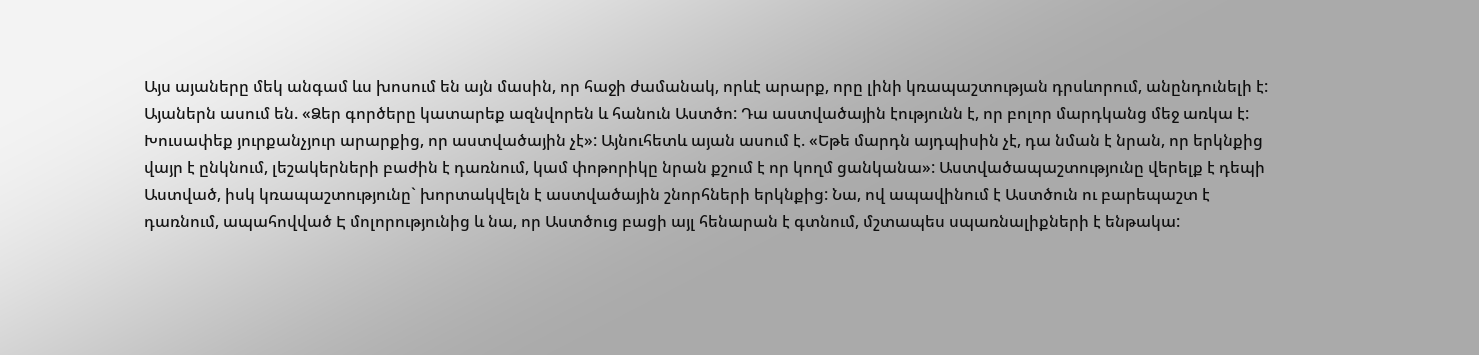Այս այաները մեկ անգամ ևս խոսում են այն մասին, որ հաջի ժամանակ, որևէ արարք, որը լինի կռապաշտության դրսևորում, անընդունելի է: Այաներն ասում են. «Ձեր գործերը կատարեք ազնվորեն և հանուն Աստծո: Դա աստվածային էությունն է, որ բոլոր մարդկանց մեջ առկա է: Խուսափեք յուրքանչյուր արարքից, որ աստվածային չէ»: Այնուհետև այան ասում է. «Եթե մարդն այդպիսին չէ, դա նման է նրան, որ երկնքից վայր է ընկնում, լեշակերների բաժին է դառնում, կամ փոթորիկը նրան քշում է որ կողմ ցանկանա»: Աստվածապաշտությունը վերելք է դեպի Աստված, իսկ կռապաշտությունը` խորտակվելն է աստվածային շնորհների երկնքից: Նա, ով ապավինում է Աստծուն ու բարեպաշտ է դառնում, ապահովված Է մոլորությունից և նա, որ Աստծուց բացի այլ հենարան է գտնում, մշտապես սպառնալիքների է ենթակա: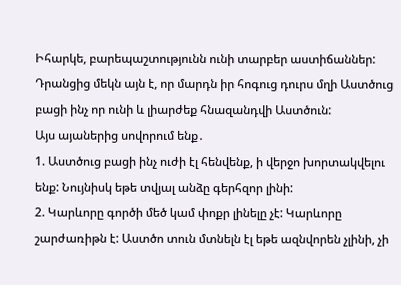Իհարկե, բարեպաշտությունն ունի տարբեր աստիճաններ: Դրանցից մեկն այն է, որ մարդն իր հոգուց դուրս մղի Աստծուց բացի ինչ որ ունի և լիարժեք հնազանդվի Աստծուն:
Այս այաներից սովորում ենք․
1. Աստծուց բացի ինչ ուժի էլ հենվենք, ի վերջո խորտակվելու ենք: Նույնիսկ եթե տվյալ անձը գերհզոր լինի:
2. Կարևորը գործի մեծ կամ փոքր լինելը չէ: Կարևորը շարժառիթն է: Աստծո տուն մտնելն էլ եթե ազնվորեն չլինի, չի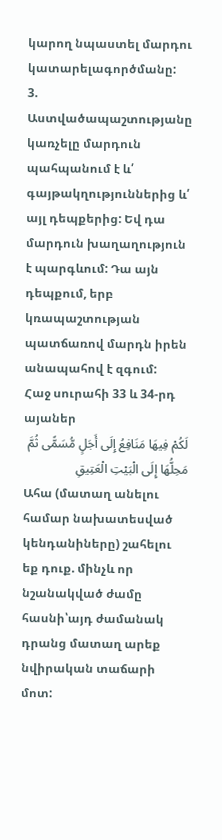կարող նպաստել մարդու կատարելագործմանը:
3. Աստվածապաշտությանը կառչելը մարդուն պահպանում է և՛ գայթակղություններից և՛ այլ դեպքերից: Եվ դա մարդուն խաղաղություն է պարգևում: Դա այն դեպքում, երբ կռապաշտության պատճառով մարդն իրեն անապահով է զգում:
Հաջ սուրահի 33 և 34-րդ այաներ
لَکُمْ فِیهَا مَنَافِعُ إِلَى أَجَلٍ مُّسَمًّى ثُمَّ مَحِلُّهَا إِلَى الْبَیْتِ الْعَتِیقِ
Ահա (մատաղ անելու համար նախատեսված կենդանիները) շահելու եք դուք. մինչև որ նշանակված ժամը հասնի՝այդ ժամանակ դրանց մատաղ արեք նվիրական տաճարի մոտ: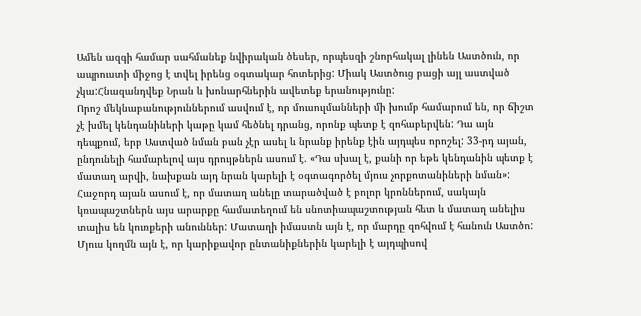Ամեն ազգի համար սահմանեք նվիրական ծեսեր, որպեսզի շնորհակալ լինեն Աստծուն, որ ապրուստի միջոց է տվել իրենց օգտակար հոտերից: Միակ Աստծուց բացի այլ աստված չկա:Հնազանդվեք Նրան և խոնարհներին ավետեք երանությունը:
Որոշ մեկնաբանություններում ասվում է, որ մուսուլմանների մի խումբ համարում են, որ ճիշտ չէ խմել կենդանիների կաթը կամ հեծնել դրանց, որոնք պետք է զոհաբերվեն: Դա այն դեպքում, երբ Աստված նման բան չէր ասել և նրանք իրենք էին այդպես որոշել: 33-րդ այան, ընդունելի համարելով այս դրույթներն ասում է. «Դա սխալ է, քանի որ եթե կենդանին պետք է մատաղ արվի, նախքան այդ նրան կարելի է օգտագործել մյուս չորքոտանիների նման»: Հաջորդ այան ասում է, որ մատաղ անելը տարածված է բոլոր կրոններում, սակայն կռապաշտներն այս արարքը համատեղում են սնոտիապաշտության հետ և մատաղ անելիս տալիս են կուռքերի անուններ: Մատաղի իմաստն այն է, որ մարդը զոհվում է հանուն Աստծո: Մյուս կողմն այն է, որ կարիքավոր ընտանիքներին կարելի է այդպիսով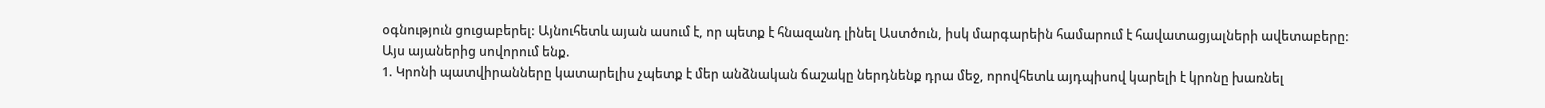օգնություն ցուցաբերել: Այնուհետև այան ասում է, որ պետք է հնազանդ լինել Աստծուն, իսկ մարգարեին համարում է հավատացյալների ավետաբերը:
Այս այաներից սովորում ենք.
1. Կրոնի պատվիրանները կատարելիս չպետք է մեր անձնական ճաշակը ներդնենք դրա մեջ, որովհետև այդպիսով կարելի է կրոնը խառնել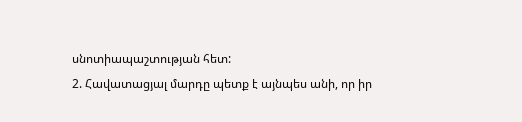սնոտիապաշտության հետ:
2. Հավատացյալ մարդը պետք է այնպես անի, որ իր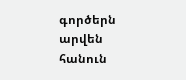գործերն արվեն հանուն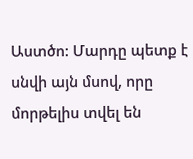Աստծո: Մարդը պետք է սնվի այն մսով, որը մորթելիս տվել են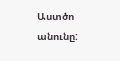Աստծո անունը: